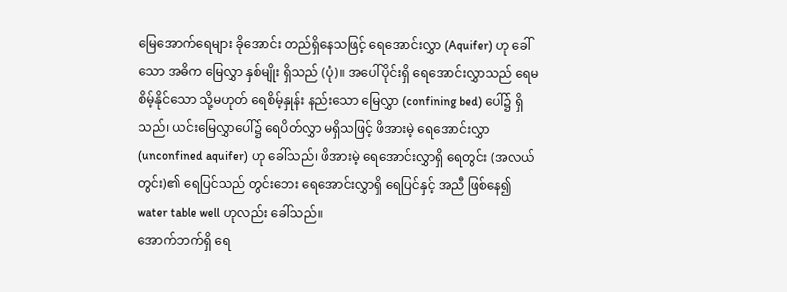မြေအောက်ရေများ ခိုအောင်း တည်ရှိနေသဖြင့် ရေအောင်းလွှာ (Aquifer) ဟု ခေါ်သော အဓိက မြေလွှာ နှစ်မျိုး ရှိသည် (ပုံ)။ အပေါ်ပိုင်းရှိ ရေအောင်းလွှာသည် ရေမစိမ့်နိုင်သော သို့မဟုတ် ရေစိမ့်နှုန်း နည်းသော မြေလွှာ (confining bed) ပေါ်၌ ရှိသည်၊ ယင်းမြေလွှာပေါ်၌ ရေပိတ်လွှာ မရှိသဖြင့် ဖိအားမဲ့ ရေအောင်းလွှာ (unconfined aquifer) ဟု ခေါ်သည်၊ ဖိအားမဲ့ ရေအောင်းလွှာရှိ ရေတွင်း (အလယ်တွင်း)၏ ရေပြင်သည် တွင်းဘေး ရေအောင်းလွှာရှိ ရေပြင်နှင့် အညီ ဖြစ်နေ၍ water table well ဟုလည်း ခေါ်သည်။
အောက်ဘက်ရှိ ရေ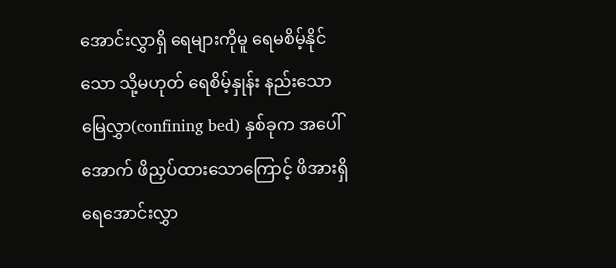အောင်းလွှာရှိ ရေများကိုမူ ရေမစိမ့်နိုင်သော သို့မဟုတ် ရေစိမ့်နှုန်း နည်းသော မြေလွှာ(confining bed) နှစ်ခုက အပေါ်အောက် ဖိညှပ်ထားသောကြောင့် ဖိအားရှိ ရေအောင်းလွှာ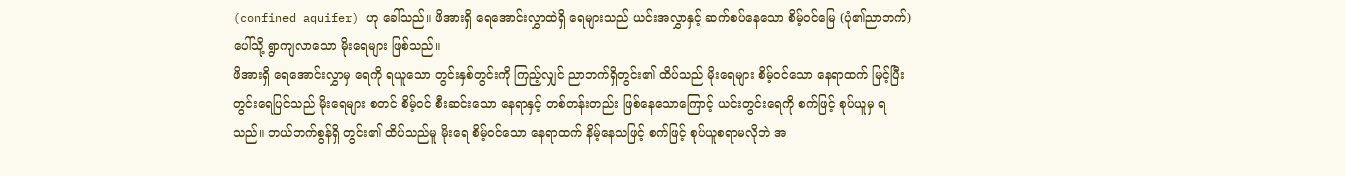(confined aquifer) ဟု ခေါ်သည်။ ဖိအားရှိ ရေအောင်းလွှာထဲရှိ ရေများသည် ယင်းအလွှာနှင့် ဆက်စပ်နေသော စိမ့်ဝင်မြေ (ပုံ၏ညာဘက်) ပေါ်သို့ ရွာကျလာသော မိုးရေများ ဖြစ်သည်။
ဖိအားရှိ ရေအောင်းလွှာမှ ရေကို ရယူသော တွင်းနှစ်တွင်းကို ကြည့်လျှင် ညာဘက်ရှိတွင်း၏ ထိပ်သည် မိုးရေများ စိမ့်ဝင်သော နေရာထက် မြင့်ပြီး တွင်းရေပြင်သည် မိုးရေများ စတင် စိမ့်ဝင် စီးဆင်းသော နေရာနှင့် တစ်တန်းတည်း ဖြစ်နေသောကြောင့် ယင်းတွင်းရေကို စက်ဖြင့် စုပ်ယူမှ ရသည်။ ဘယ်ဘက်စွန်ရှိ တွင်း၏ ထိပ်သည်မူ မိုးရေ စိမ့်ဝင်သော နေရာထက် နိမ့်နေသဖြင့် စက်ဖြင့် စုပ်ယူစရာမလိုဘဲ အ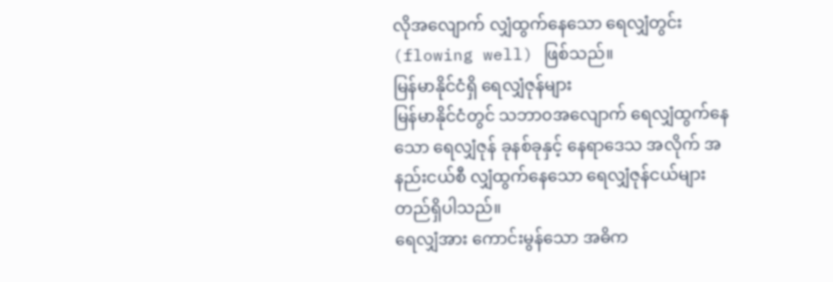လိုအလျောက် လျှံထွက်နေသော ရေလျှံတွင်း (flowing well) ဖြစ်သည်။
မြန်မာနိုင်ငံရှိ ရေလျှံဇုန်များ
မြန်မာနိုင်ငံတွင် သဘာ၀အလျောက် ရေလျှံထွက်နေသော ရေလျှံဇုန် ခုနစ်ခုနှင့် နေရာဒေသ အလိုက် အနည်းငယ်စီ လျှံထွက်နေသော ရေလျှံဇုန်ငယ်များ တည်ရှိပါသည်။
ရေလျှံအား ကောင်းမွန်သော အဓိက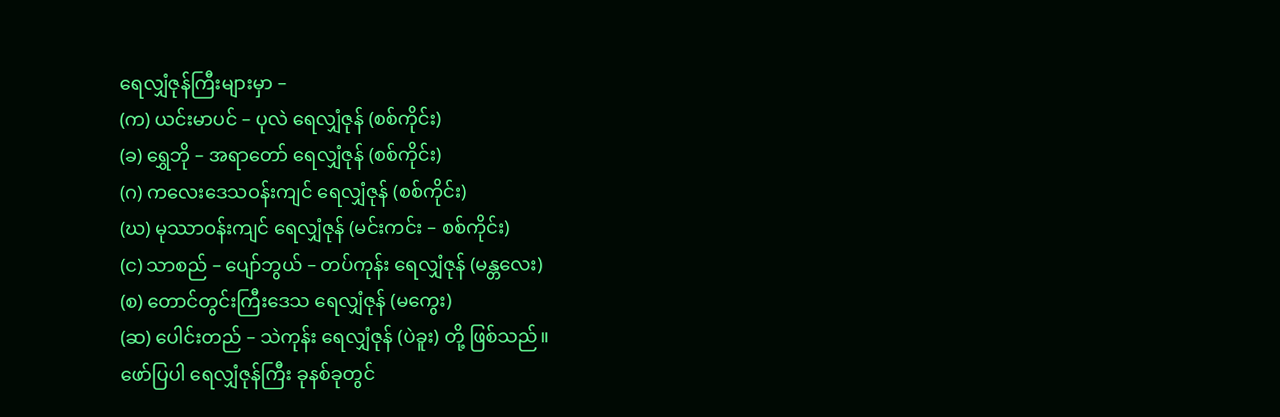ရေလျှံဇုန်ကြီးများမှာ –
(က) ယင်းမာပင် – ပုလဲ ရေလျှံဇုန် (စစ်ကိုင်း)
(ခ) ရွှေဘို – အရာတော် ရေလျှံဇုန် (စစ်ကိုင်း)
(ဂ) ကလေးဒေသဝန်းကျင် ရေလျှံဇုန် (စစ်ကိုင်း)
(ဃ) မုဿာဝန်းကျင် ရေလျှံဇုန် (မင်းကင်း – စစ်ကိုင်း)
(င) သာစည် – ပျော်ဘွယ် – တပ်ကုန်း ရေလျှံဇုန် (မန္တလေး)
(စ) တောင်တွင်းကြီးဒေသ ရေလျှံဇုန် (မကွေး)
(ဆ) ပေါင်းတည် – သဲကုန်း ရေလျှံဇုန် (ပဲခူး) တို့ ဖြစ်သည်။
ဖော်ပြပါ ရေလျှံဇုန်ကြီး ခုနစ်ခုတွင်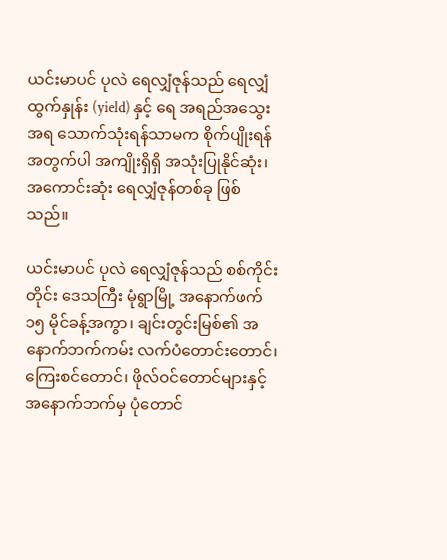ယင်းမာပင် ပုလဲ ရေလျှံဇုန်သည် ရေလျှံထွက်နှုန်း (yield) နှင့် ရေ အရည်အသွေးအရ သောက်သုံးရန်သာမက စိုက်ပျိုးရန်အတွက်ပါ အကျိုးရှိရှိ အသုံးပြုနိုင်ဆုံး၊ အကောင်းဆုံး ရေလျှံဇုန်တစ်ခု ဖြစ်သည်။

ယင်းမာပင် ပုလဲ ရေလျှံဇုန်သည် စစ်ကိုင်းတိုင်း ဒေသကြီး မုံရွာမြို့ အနောက်ဖက် ၁၅ မိုင်ခန့်အကွာ၊ ချင်းတွင်းမြစ်၏ အနောက်ဘက်ကမ်း လက်ပံတောင်းတောင်၊ ကြေးစင်တောင်၊ ဖိုလ်ဝင်တောင်များနှင့် အနောက်ဘက်မှ ပုံတောင်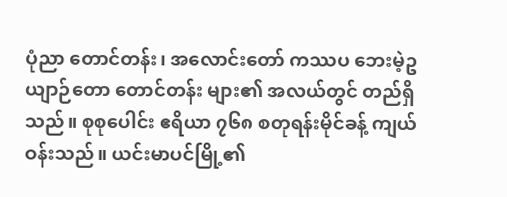ပုံညာ တောင်တန်း၊ အလောင်းတော် ကဿပ ဘေးမဲ့ဥယျာဉ်တော တောင်တန်း များ၏ အလယ်တွင် တည်ရှိသည်။ စုစုပေါင်း ဧရိယာ ၇၆၈ စတုရန်းမိုင်ခန့် ကျယ်ဝန်းသည်။ ယင်းမာပင်မြို့၏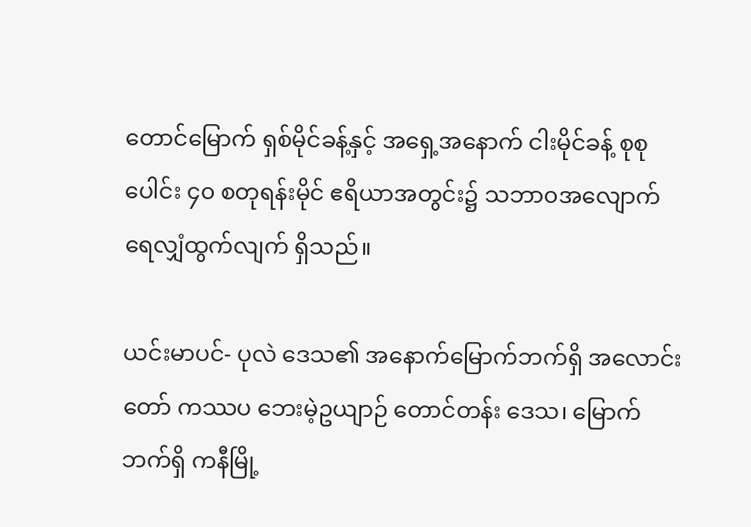တောင်မြောက် ရှစ်မိုင်ခန့်နှင့် အရှေ့အနောက် ငါးမိုင်ခန့် စုစုပေါင်း ၄၀ စတုရန်းမိုင် ဧရိယာအတွင်း၌ သဘာ၀အလျောက် ရေလျှံထွက်လျက် ရှိသည်။

ယင်းမာပင်- ပုလဲ ဒေသ၏ အနောက်မြောက်ဘက်ရှိ အလောင်းတော် ကဿပ ဘေးမဲ့ဥယျာဉ် တောင်တန်း ဒေသ၊ မြောက်ဘက်ရှိ ကနီမြို့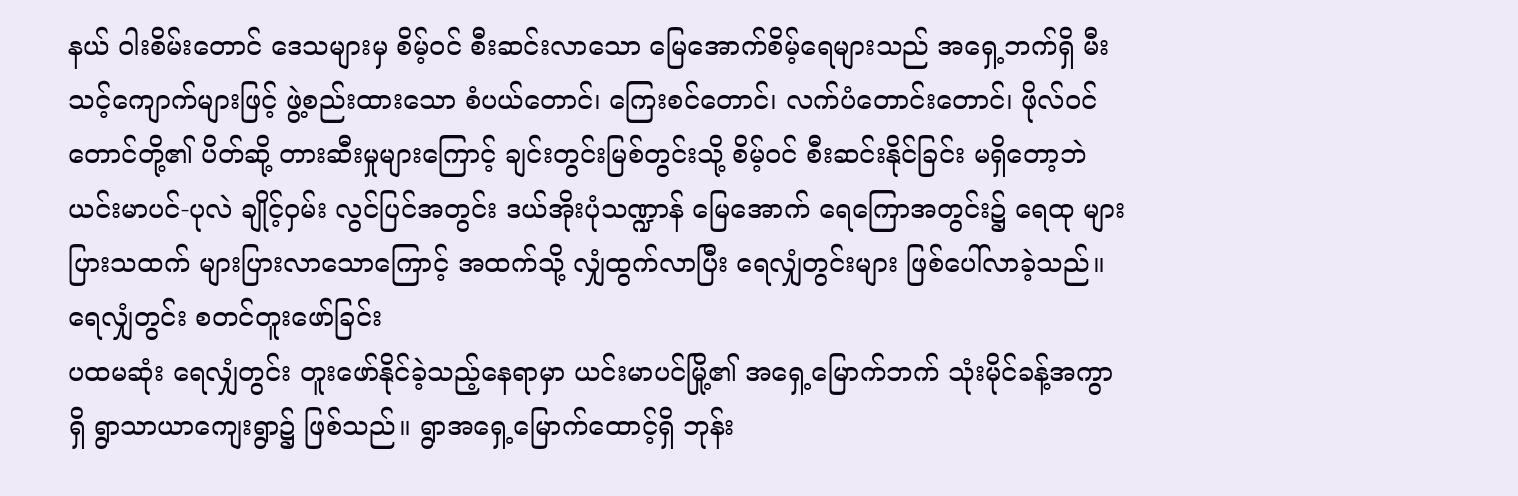နယ် ဝါးစိမ်းတောင် ဒေသများမှ စိမ့်ဝင် စီးဆင်းလာသော မြေအောက်စိမ့်ရေများသည် အရှေ့ဘက်ရှိ မီးသင့်ကျောက်များဖြင့် ဖွဲ့စည်းထားသော စံပယ်တောင်၊ ကြေးစင်တောင်၊ လက်ပံတောင်းတောင်၊ ဖိုလ်ဝင်တောင်တို့၏ ပိတ်ဆို့ တားဆီးမှုများကြောင့် ချင်းတွင်းမြစ်တွင်းသို့ စိမ့်ဝင် စီးဆင်းနိုင်ခြင်း မရှိတော့ဘဲ ယင်းမာပင်-ပုလဲ ချိုင့်ဝှမ်း လွင်ပြင်အတွင်း ဒယ်အိုးပုံသဏ္ဍာန် မြေအောက် ရေကြောအတွင်း၌ ရေထု များပြားသထက် များပြားလာသောကြောင့် အထက်သို့ လျှံထွက်လာပြီး ရေလျှံတွင်းများ ဖြစ်ပေါ်လာခဲ့သည်။
ရေလျှံတွင်း စတင်တူးဖော်ခြင်း
ပထမဆုံး ရေလျှံတွင်း တူးဖော်နိုင်ခဲ့သည့်နေရာမှာ ယင်းမာပင်မြို့၏ အရှေ့မြောက်ဘက် သုံးမိုင်ခန့်အကွာရှိ ရွာသာယာကျေးရွာ၌ ဖြစ်သည်။ ရွာအရှေ့မြောက်ထောင့်ရှိ ဘုန်း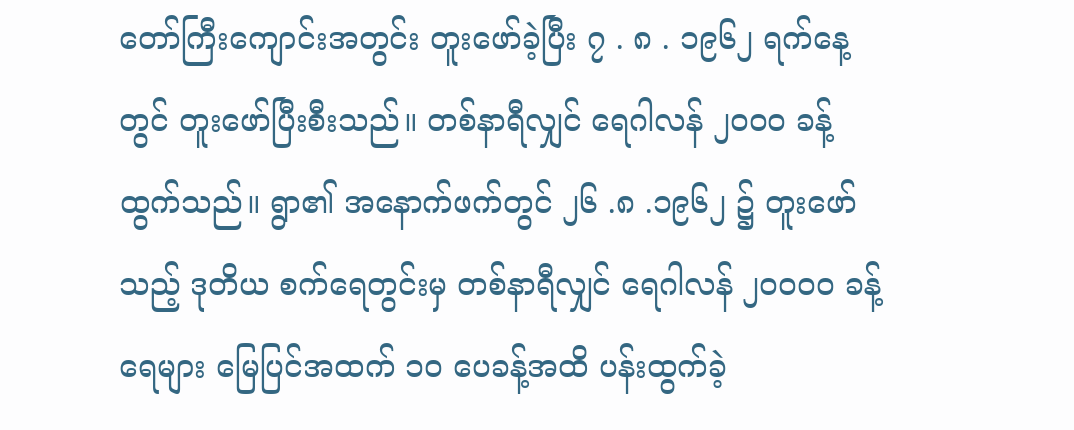တော်ကြီးကျောင်းအတွင်း တူးဖော်ခဲ့ပြီး ၇ . ၈ . ၁၉၆၂ ရက်နေ့တွင် တူးဖော်ပြီးစီးသည်။ တစ်နာရီလျှင် ရေဂါလန် ၂၀၀၀ ခန့် ထွက်သည်။ ရွာ၏ အနောက်ဖက်တွင် ၂၆ .၈ .၁၉၆၂ ၌ တူးဖော်သည့် ဒုတိယ စက်ရေတွင်းမှ တစ်နာရီလျှင် ရေဂါလန် ၂၀၀၀၀ ခန့် ရေများ မြေပြင်အထက် ၁၀ ပေခန့်အထိ ပန်းထွက်ခဲ့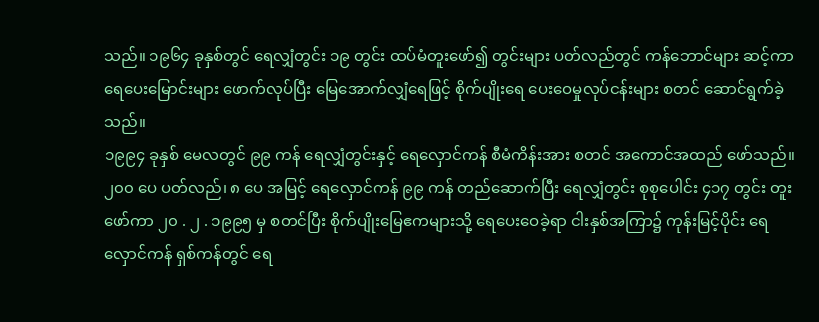သည်။ ၁၉၆၄ ခုနှစ်တွင် ရေလျှံတွင်း ၁၉ တွင်း ထပ်မံတူးဖော်၍ တွင်းများ ပတ်လည်တွင် ကန်ဘောင်များ ဆင့်ကာ ရေပေးမြောင်းများ ဖောက်လုပ်ပြီး မြေအောက်လျှံရေဖြင့် စိုက်ပျိုးရေ ပေးဝေမှုလုပ်ငန်းများ စတင် ဆောင်ရွက်ခဲ့သည်။
၁၉၉၄ ခုနှစ် မေလတွင် ၉၉ ကန် ရေလျှံတွင်းနှင့် ရေလှောင်ကန် စီမံကိန်းအား စတင် အကောင်အထည် ဖော်သည်။ ၂၀၀ ပေ ပတ်လည်၊ ၈ ပေ အမြင့် ရေလှောင်ကန် ၉၉ ကန် တည်ဆောက်ပြီး ရေလျှံတွင်း စုစုပေါင်း ၄၁၇ တွင်း တူးဖော်ကာ ၂၀ . ၂ . ၁၉၉၅ မှ စတင်ပြီး စိုက်ပျိုးမြေဧကများသို့ ရေပေးဝေခဲ့ရာ ငါးနှစ်အကြာ၌ ကုန်းမြင့်ပိုင်း ရေလှောင်ကန် ရှစ်ကန်တွင် ရေ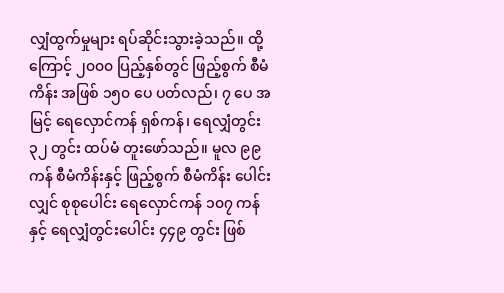လျှံထွက်မှုများ ရပ်ဆိုင်းသွားခဲ့သည်။ ထို့ကြောင့် ၂၀၀၀ ပြည့်နှစ်တွင် ဖြည့်စွက် စီမံကိန်း အဖြစ် ၁၅၀ ပေ ပတ်လည်၊ ၇ ပေ အမြင့် ရေလှောင်ကန် ရှစ်ကန်၊ ရေလျှံတွင်း ၃၂ တွင်း ထပ်မံ တူးဖော်သည်။ မူလ ၉၉ ကန် စီမံကိန်းနှင့် ဖြည့်စွက် စီမံကိန်း ပေါင်းလျှင် စုစုပေါင်း ရေလှောင်ကန် ၁၀၇ ကန်နှင့် ရေလျှံတွင်းပေါင်း ၄၄၉ တွင်း ဖြစ်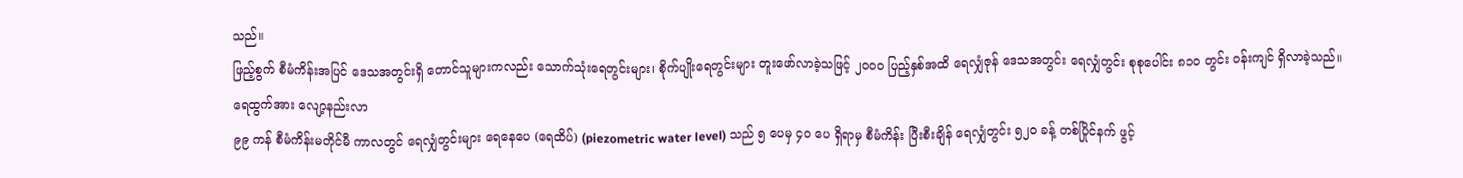သည်။
ဖြည့်စွက် စီမံကိန်းအပြင် ဒေသအတွင်းရှိ တောင်သူများကလည်း သောက်သုံးရေတွင်းများ၊ စိုက်ပျိုးရေတွင်းများ တူးဖော်လာခဲ့သဖြင့် ၂၀၀၀ ပြည့်နှစ်အထိ ရေလျှံဇုန် ဒေသအတွင်း ရေလျှံတွင်း စုစုပေါင်း ၈၁၀ တွင်း ဝန်းကျင် ရှိလာခဲ့သည်။
ရေထွက်အား လျော့နည်းလာ
၉၉ ကန် စီမံကိန်းမတိုင်မီ ကာလတွင် ရေလျှံတွင်းများ ရေနေပေ (ရေထိပ်) (piezometric water level) သည် ၅ ပေမှ ၄၀ ပေ ရှိရာမှ စီမံကိန်း ပြီးစီးချိန် ရေလျှံတွင်း ၅၂၀ ခန့် တစ်ပြိုင်နက် ဖွင့်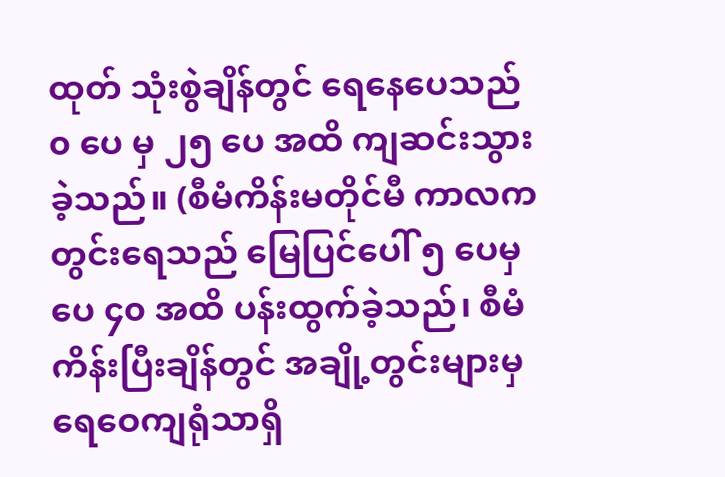ထုတ် သုံးစွဲချိန်တွင် ရေနေပေသည် ၀ ပေ မှ ၂၅ ပေ အထိ ကျဆင်းသွားခဲ့သည်။ (စီမံကိန်းမတိုင်မီ ကာလက တွင်းရေသည် မြေပြင်ပေါ် ၅ ပေမှ ပေ ၄၀ အထိ ပန်းထွက်ခဲ့သည်၊ စီမံကိန်းပြီးချိန်တွင် အချို့တွင်းများမှ ရေဝေကျရုံသာရှိ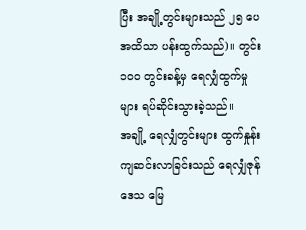ပြီး အချို့တွင်းများသည် ၂၅ ပေအထိသာ ပန်းထွက်သည်)။ တွင်း ၁၀၀ တွင်းခန့်မှ ရေလျှံထွက်မှုများ ရပ်ဆိုင်းသွားခဲ့သည်။
အချို့ ရေလျှံတွင်းများ ထွက်နှုန်း ကျဆင်းလာခြင်းသည် ရေလျှံဇုန်ဒေသ မြေ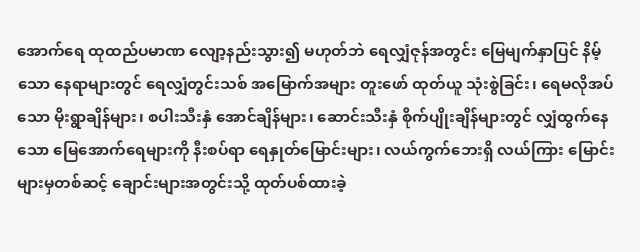အောက်ရေ ထုထည်ပမာဏ လျော့နည်းသွား၍ မဟုတ်ဘဲ ရေလျှံဇုန်အတွင်း မြေမျက်နှာပြင် နိမ့်သော နေရာများတွင် ရေလျှံတွင်းသစ် အမြောက်အများ တူးဖော် ထုတ်ယူ သုံးစွဲခြင်း၊ ရေမလိုအပ်သော မိုးရွာချိန်များ၊ စပါးသီးနှံ အောင်ချိန်များ၊ ဆောင်းသီးနှံ စိုက်ပျိုးချိန်များတွင် လျှံထွက်နေသော မြေအောက်ရေများကို နီးစပ်ရာ ရေနှုတ်မြောင်းများ၊ လယ်ကွက်ဘေးရှိ လယ်ကြား မြောင်းများမှတစ်ဆင့် ချောင်းများအတွင်းသို့ ထုတ်ပစ်ထားခဲ့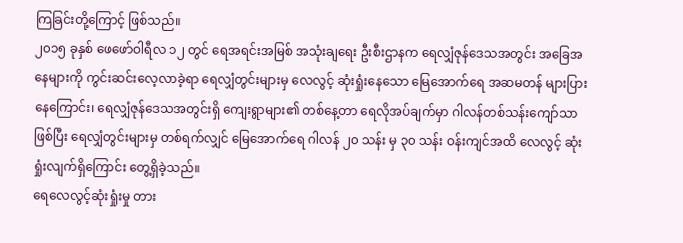ကြခြင်းတို့ကြောင့် ဖြစ်သည်။
၂၀၁၅ ခုနှစ် ဖေဖော်ဝါရီလ ၁၂ တွင် ရေအရင်းအမြစ် အသုံးချရေး ဦးစီးဌာနက ရေလျှံဇုန်ဒေသအတွင်း အခြေအနေများကို ကွင်းဆင်းလေ့လာခဲ့ရာ ရေလျှံတွင်းများမှ လေလွင့် ဆုံးရှုံးနေသော မြေအောက်ရေ အဆမတန် များပြားနေကြောင်း၊ ရေလျှံဇုန်ဒေသအတွင်းရှိ ကျေးရွာများ၏ တစ်နေ့တာ ရေလိုအပ်ချက်မှာ ဂါလန်တစ်သန်းကျော်သာ ဖြစ်ပြီး ရေလျှံတွင်းများမှ တစ်ရက်လျှင် မြေအောက်ရေ ဂါလန် ၂၀ သန်း မှ ၃၀ သန်း ဝန်းကျင်အထိ လေလွင့် ဆုံးရှုံးလျက်ရှိကြောင်း တွေ့ရှိခဲ့သည်။
ရေလေလွင့်ဆုံးရှုံးမှု တား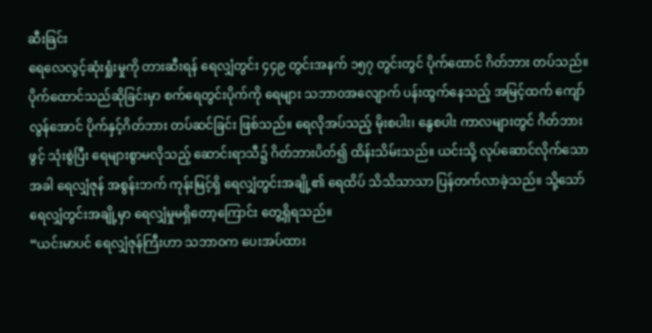ဆီးခြင်း
ရေလေလွင့်ဆုံးရှုံးမှုကို တားဆီးရန် ရေလျှံတွင်း ၄၄၉ တွင်းအနက် ၁၅၇ တွင်းတွင် ပိုက်ထောင် ဂိတ်ဘား တပ်သည်။ ပိုက်ထောင်သည်ဆိုခြင်းမှာ စက်ရေတွင်းပိုက်ကို ရေများ သဘာ၀အလျောက် ပန်းထွက်နေသည့် အမြင့်ထက် ကျော်လွန်အောင် ပိုက်နှင့်ဂိတ်ဘား တပ်ဆင်ခြင်း ဖြစ်သည်။ ရေလိုအပ်သည့် မိုးစပါး၊ နွေစပါး ကာလများတွင် ဂိတ်ဘားဖွင့် သုံးစွဲပြီး ရေများစွာမလိုသည့် ဆောင်းရာသီ၌ ဂိတ်ဘားပိတ်၍ ထိန်းသိမ်းသည်။ ယင်းသို့ လုပ်ဆောင်လိုက်သောအခါ ရေလျှံဇုန် အစွန်းဘက် ကုန်းမြင့်ရှိ ရေလျှံတွင်းအချို့၏ ရေထိပ် သိသိသာသာ ပြန်တက်လာခဲ့သည်။ သို့သော် ရေလျှံတွင်းအချို့မှာ ရေလျှံမှုမရှိတော့ကြောင်း တွေ့ရှိရသည်။
“ယင်းမာပင် ရေလျှံဇုန်ကြီးဟာ သဘာ၀က ပေးအပ်ထား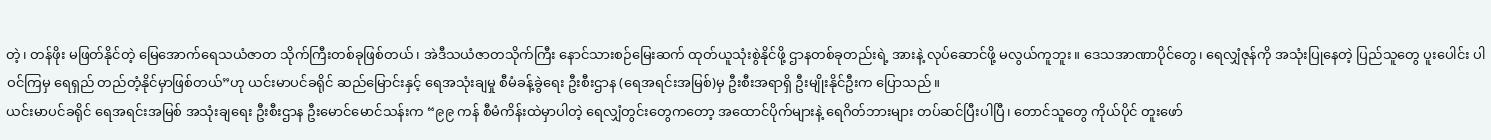တဲ့၊ တန်ဖိုး မဖြတ်နိုင်တဲ့ မြေအောက်ရေသယံဇာတ သိုက်ကြီးတစ်ခုဖြစ်တယ်၊ အဲဒီသယံဇာတသိုက်ကြီး နောင်သားစဉ်မြေးဆက် ထုတ်ယူသုံးစွဲနိုင်ဖို့ ဌာနတစ်ခုတည်းရဲ့ အားနဲ့ လုပ်ဆောင်ဖို့ မလွယ်ကူဘူး။ ဒေသအာဏာပိုင်တွေ၊ ရေလျှံဇုန်ကို အသုံးပြုနေတဲ့ ပြည်သူတွေ ပူးပေါင်း ပါဝင်ကြမှ ရေရှည် တည်တံ့နိုင်မှာဖြစ်တယ်”ဟု ယင်းမာပင်ခရိုင် ဆည်မြောင်းနှင့် ရေအသုံးချမှု စီမံခန့်ခွဲရေး ဦးစီးဌာန (ရေအရင်းအမြစ်)မှ ဦးစီးအရာရှိ ဦးမျိုးနိုင်ဦးက ပြောသည်။
ယင်းမာပင်ခရိုင် ရေအရင်းအမြစ် အသုံးချရေး ဦးစီးဌာန ဦးမောင်မောင်သန်းက “၉၉ ကန် စီမံကိန်းထဲမှာပါတဲ့ ရေလျှံတွင်းတွေကတော့ အထောင်ပိုက်များနဲ့ ရေဂိတ်ဘားများ တပ်ဆင်ပြီးပါပြီ၊ တောင်သူတွေ ကိုယ်ပိုင် တူးဖော်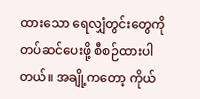ထားသော ရေလျှံတွင်းတွေကို တပ်ဆင်ပေးဖို့ စီစဉ်ထားပါတယ်။ အချို့ကတော့ ကိုယ်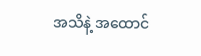အသိနဲ့ အထောင်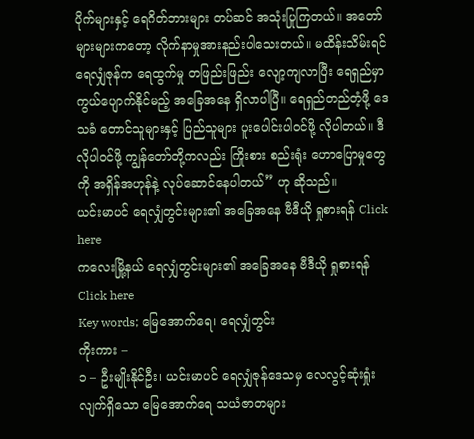ပိုက်များနှင့် ရေဂိတ်ဘားများ တပ်ဆင် အသုံးပြုကြတယ်။ အတော်များများကတော့ လိုက်နာမှုအားနည်းပါသေးတယ်။ မထိန်းသိမ်းရင် ရေလျှံဇုန်က ရေထွက်မှု တဖြည်းဖြည်း လျော့ကျလာပြီး ရေရှည်မှာ ကွယ်ပျောက်နိုင်မည့် အခြေအနေ ရှိလာပါပြီ။ ရေရှည်တည်တံ့ဖို့ ဒေသခံ တောင်သူများနှင့် ပြည်သူများ ပူးပေါင်းပါဝင်ဖို့ လိုပါတယ်။ ဒီလိုပါဝင်ဖို့ ကျွန်တော်တို့ကလည်း ကြိုးစား စည်းရုံး ဟောပြောမှုတွေကို အရှိန်အဟုန်နဲ့ လုပ်ဆောင်နေပါတယ်” ဟု ဆိုသည်။
ယင်းမာပင် ရေလျှံတွင်းများ၏ အခြေအနေ ဗီဒီယို ရှုစားရန် Click here
ကလေးမြို့နယ် ရေလျှံတွင်းများ၏ အခြေအနေ ဗီဒီယို ရှုစားရန် Click here
Key words; မြေအောက်ရေ၊ ရေလျှံတွင်း
ကိုးကား –
၁ – ဦးမျိုးနိုင်ဦး၊ ယင်းမာပင် ရေလျှံဇုန်ဒေသမှ လေလွင့်ဆုံးရှုံးလျက်ရှိသော မြေအောက်ရေ သယံဇာတများ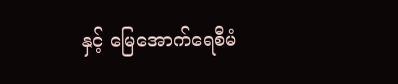နှင့် မြေအောက်ရေစီမံ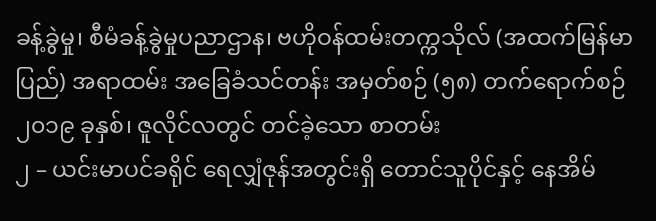ခန့်ခွဲမှု၊ စီမံခန့်ခွဲမှုပညာဌာန၊ ဗဟိုဝန်ထမ်းတက္ကသိုလ် (အထက်မြန်မာပြည်) အရာထမ်း အခြေခံသင်တန်း အမှတ်စဉ် (၅၈) တက်ရောက်စဉ် ၂၀၁၉ ခုနှစ်၊ ဇူလိုင်လတွင် တင်ခဲ့သော စာတမ်း
၂ – ယင်းမာပင်ခရိုင် ရေလျှံဇုန်အတွင်းရှိ တောင်သူပိုင်နှင့် နေအိမ်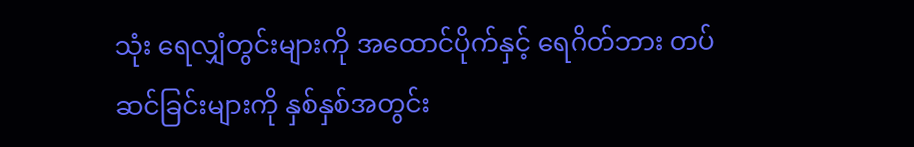သုံး ရေလျှံတွင်းများကို အထောင်ပိုက်နှင့် ရေဂိတ်ဘား တပ်ဆင်ခြင်းများကို နှစ်နှစ်အတွင်း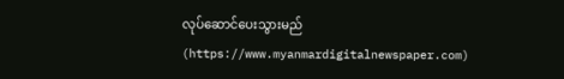လုပ်ဆောင်ပေးသွားမည် (https://www.myanmardigitalnewspaper.com)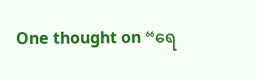One thought on “ရေ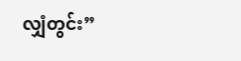လျှံတွင်း”